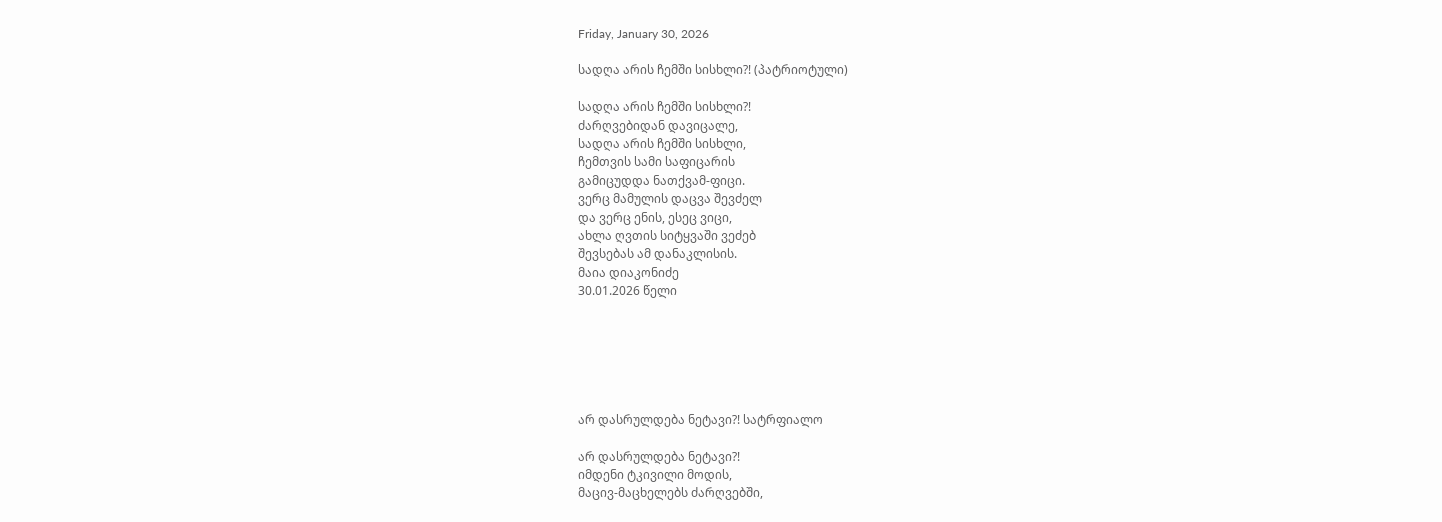Friday, January 30, 2026

სადღა არის ჩემში სისხლი?! (პატრიოტული)

სადღა არის ჩემში სისხლი?!
ძარღვებიდან დავიცალე,
სადღა არის ჩემში სისხლი,
ჩემთვის სამი საფიცარის
გამიცუდდა ნათქვამ-ფიცი.
ვერც მამულის დაცვა შევძელ
და ვერც ენის, ესეც ვიცი,
ახლა ღვთის სიტყვაში ვეძებ
შევსებას ამ დანაკლისის.
მაია დიაკონიძე
30.01.2026 წელი






არ დასრულდება ნეტავი?! სატრფიალო

არ დასრულდება ნეტავი?!
იმდენი ტკივილი მოდის,
მაცივ-მაცხელებს ძარღვებში,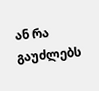ან რა გაუძლებს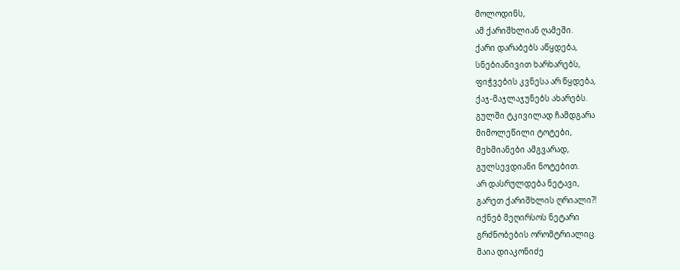მოლოდინს,
ამ ქარიშხლიან ღამეში.
ქარი დარაბებს აწყდება,
სნებიანივით ხარხარებს,
ფიჭვების კვნესა არ წყდება,
ქაჯ-მაჯლაჯუნებს ახარებს.
გულში ტკივილად ჩამდგარა
მიმოლეწილი ტოტები,
მეხმიანები ამგვარად,
გულსევდიანი ნოტებით.
არ დასრულდება ნეტავი,
გარეთ ქარიშხლის ღრიალი?!
იქნებ მეღირსოს ნეტარი
გრძნობების ორომტრიალიც.
მაია დიაკონიძე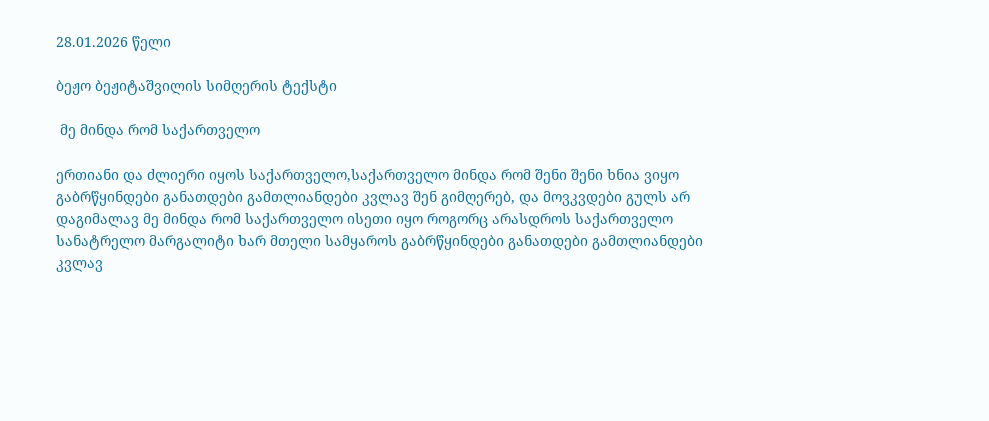28.01.2026 წელი

ბეჟო ბეჟიტაშვილის სიმღერის ტექსტი

 მე მინდა რომ საქართველო

ერთიანი და ძლიერი იყოს საქართველო,საქართველო მინდა რომ შენი შენი ხნია ვიყო გაბრწყინდები განათდები გამთლიანდები კვლავ შენ გიმღერებ, და მოვკვდები გულს არ დაგიმალავ მე მინდა რომ საქართველო ისეთი იყო როგორც არასდროს საქართველო სანატრელო მარგალიტი ხარ მთელი სამყაროს გაბრწყინდები განათდები გამთლიანდები კვლავ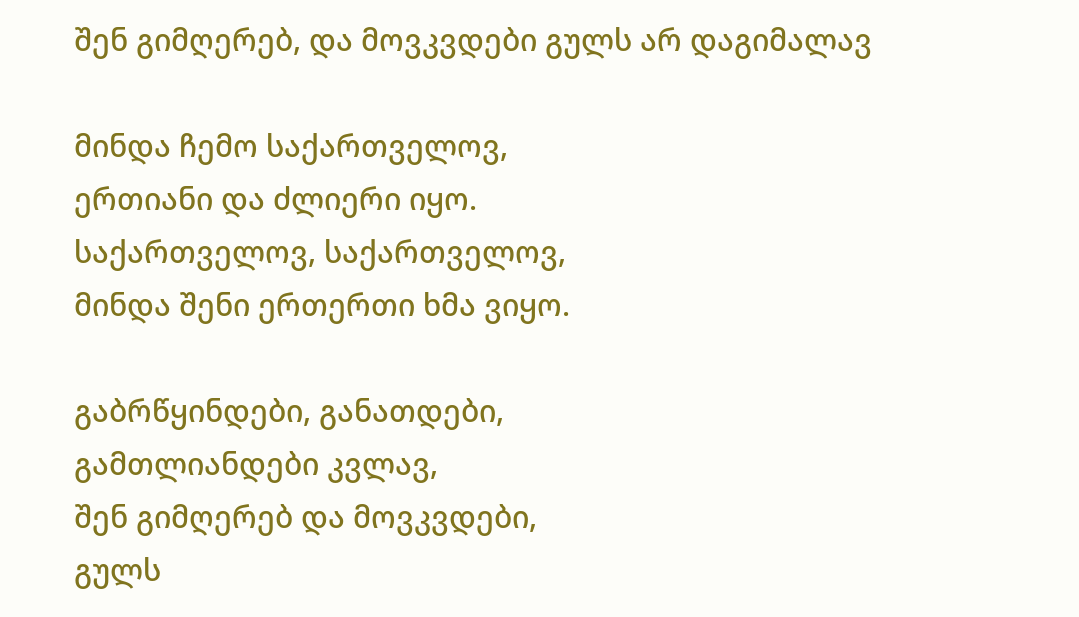შენ გიმღერებ, და მოვკვდები გულს არ დაგიმალავ

მინდა ჩემო საქართველოვ,
ერთიანი და ძლიერი იყო.
საქართველოვ, საქართველოვ,
მინდა შენი ერთერთი ხმა ვიყო.

გაბრწყინდები, განათდები,
გამთლიანდები კვლავ,
შენ გიმღერებ და მოვკვდები,
გულს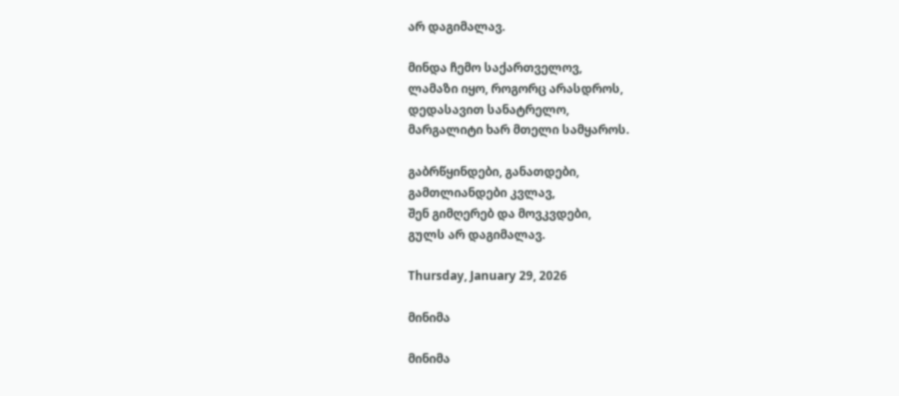არ დაგიმალავ.

მინდა ჩემო საქართველოვ,
ლამაზი იყო, როგორც არასდროს,
დედასავით სანატრელო,
მარგალიტი ხარ მთელი სამყაროს.

გაბრწყინდები, განათდები,
გამთლიანდები კვლავ,
შენ გიმღერებ და მოვკვდები,
გულს არ დაგიმალავ.

Thursday, January 29, 2026

მინიმა

მინიმა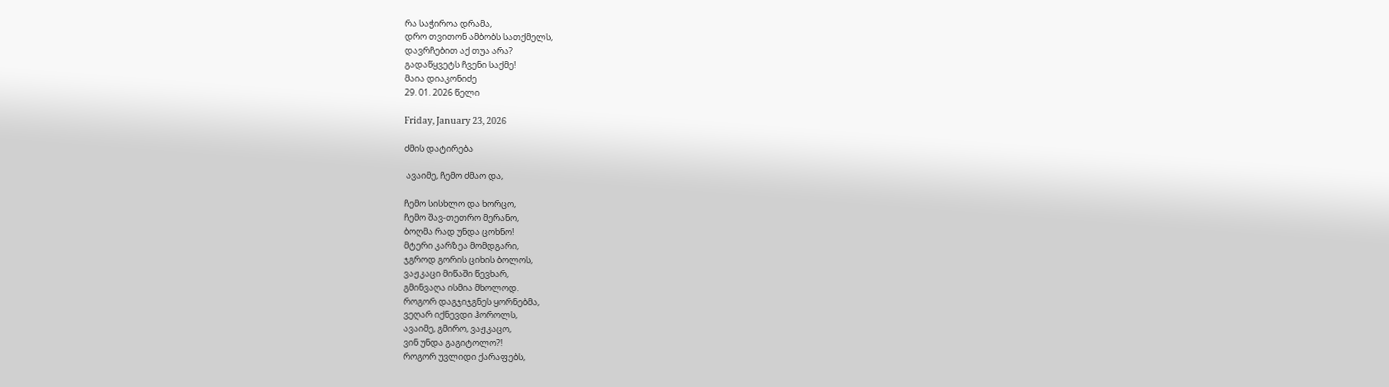რა საჭიროა დრამა,
დრო თვითონ ამბობს სათქმელს,
დავრჩებით აქ თუა არა?
გადაწყვეტს ჩვენი საქმე!
მაია დიაკონიძე
29. 01. 2026 წელი

Friday, January 23, 2026

ძმის დატირება

 ავაიმე, ჩემო ძმაო და,

ჩემო სისხლო და ხორცო,
ჩემო შავ-თეთრო მერანო,
ბოღმა რად უნდა ცოხნო!
მტერი კარზეა მომდგარი,
ჯგროდ გორის ციხის ბოლოს,
ვაჟკაცი მიწაში წევხარ,
გმინვაღა ისმია მხოლოდ.
როგორ დაგჯიჯგნეს ყორნებმა,
ვეღარ იქნევდი ჰოროლს,
ავაიმე, გმირო, ვაჟკაცო,
ვინ უნდა გაგიტოლო?!
როგორ უვლიდი ქარაფებს,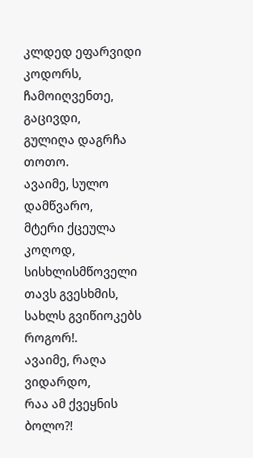კლდედ ეფარვიდი კოდორს,
ჩამოიღვენთე, გაცივდი,
გულიღა დაგრჩა თოთო.
ავაიმე, სულო დამწვარო,
მტერი ქცეულა კოღოდ,
სისხლისმწოველი თავს გვესხმის,
სახლს გვიწიოკებს როგორ!.
ავაიმე, რაღა ვიდარდო,
რაა ამ ქვეყნის ბოლო?!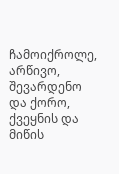ჩამოიქროლე, არწივო,
შევარდენო და ქორო,
ქვეყნის და მიწის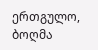ერთგულო,
ბოღმა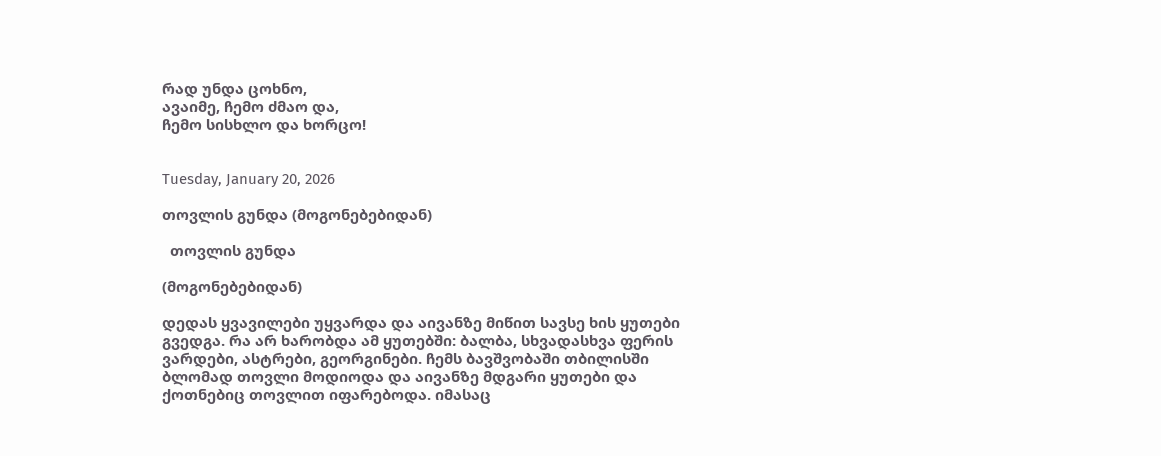რად უნდა ცოხნო,
ავაიმე, ჩემო ძმაო და,
ჩემო სისხლო და ხორცო!


Tuesday, January 20, 2026

თოვლის გუნდა (მოგონებებიდან)

  თოვლის გუნდა

(მოგონებებიდან)

დედას ყვავილები უყვარდა და აივანზე მიწით სავსე ხის ყუთები გვედგა. რა არ ხარობდა ამ ყუთებში: ბალბა, სხვადასხვა ფერის ვარდები, ასტრები, გეორგინები. ჩემს ბავშვობაში თბილისში ბლომად თოვლი მოდიოდა და აივანზე მდგარი ყუთები და ქოთნებიც თოვლით იფარებოდა. იმასაც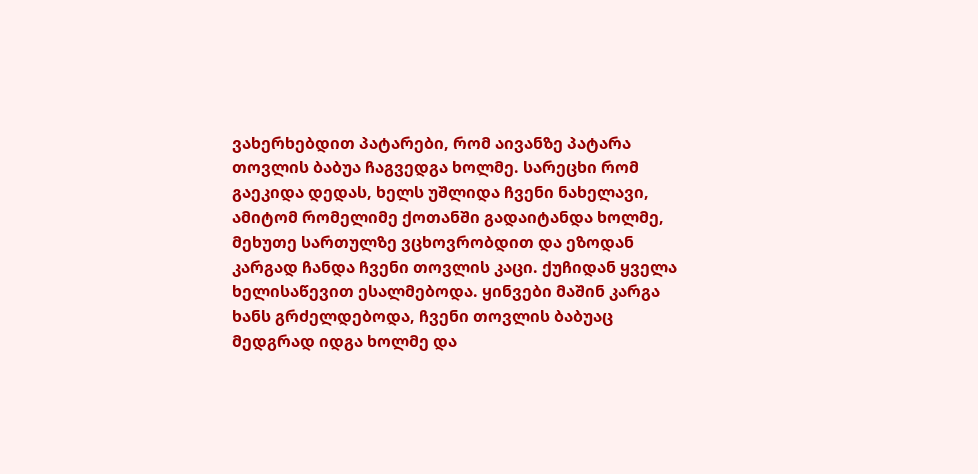ვახერხებდით პატარები, რომ აივანზე პატარა თოვლის ბაბუა ჩაგვედგა ხოლმე. სარეცხი რომ გაეკიდა დედას, ხელს უშლიდა ჩვენი ნახელავი, ამიტომ რომელიმე ქოთანში გადაიტანდა ხოლმე, მეხუთე სართულზე ვცხოვრობდით და ეზოდან კარგად ჩანდა ჩვენი თოვლის კაცი. ქუჩიდან ყველა ხელისაწევით ესალმებოდა. ყინვები მაშინ კარგა ხანს გრძელდებოდა, ჩვენი თოვლის ბაბუაც მედგრად იდგა ხოლმე და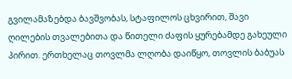გვილამაზებდა ბავშვობას, სტაფილოს ცხვირით, შავი ღილების თვალებითა და წითელი ძაფის ყურებამდე გახეული პირით. ერთხელაც თოვლმა ლღობა დაიწყო, თოვლის ბაბუას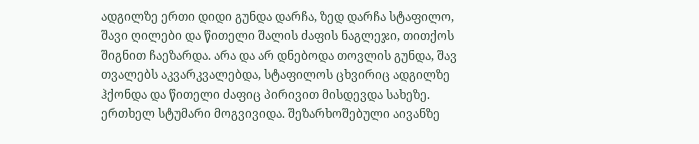ადგილზე ერთი დიდი გუნდა დარჩა, ზედ დარჩა სტაფილო, შავი ღილები და წითელი შალის ძაფის ნაგლეჯი, თითქოს შიგნით ჩაეზარდა. არა და არ დნებოდა თოვლის გუნდა, შავ თვალებს აკვარკვალებდა, სტაფილოს ცხვირიც ადგილზე ჰქონდა და წითელი ძაფიც პირივით მისდევდა სახეზე.
ერთხელ სტუმარი მოგვივიდა. შეზარხოშებული აივანზე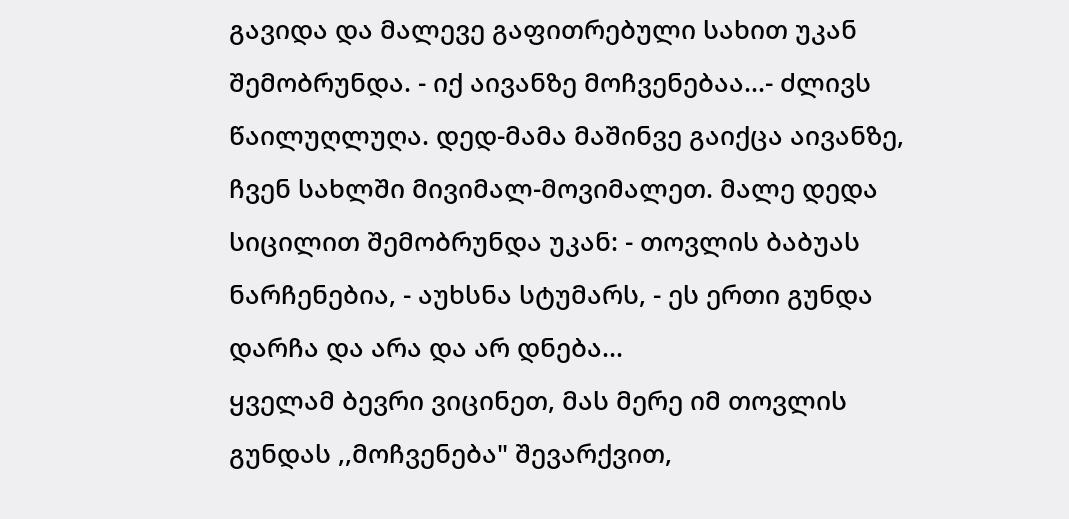გავიდა და მალევე გაფითრებული სახით უკან შემობრუნდა. - იქ აივანზე მოჩვენებაა...- ძლივს წაილუღლუღა. დედ-მამა მაშინვე გაიქცა აივანზე, ჩვენ სახლში მივიმალ-მოვიმალეთ. მალე დედა სიცილით შემობრუნდა უკან: - თოვლის ბაბუას ნარჩენებია, - აუხსნა სტუმარს, - ეს ერთი გუნდა დარჩა და არა და არ დნება...
ყველამ ბევრი ვიცინეთ, მას მერე იმ თოვლის გუნდას ,,მოჩვენება" შევარქვით,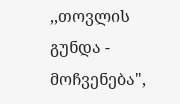,,თოვლის გუნდა - მოჩვენება",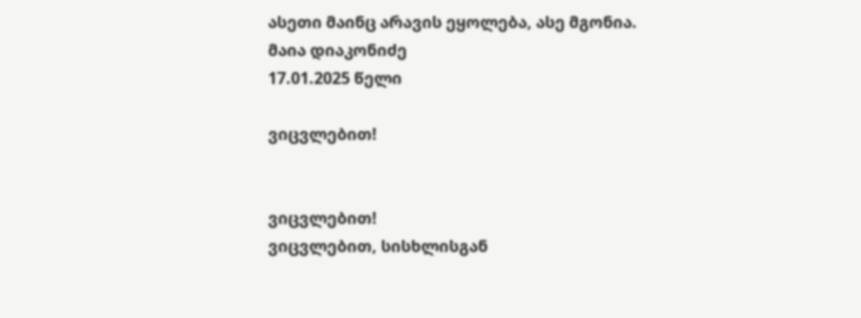ასეთი მაინც არავის ეყოლება, ასე მგონია.
მაია დიაკონიძე
17.01.2025 წელი

ვიცვლებით!


ვიცვლებით!
ვიცვლებით, სისხლისგან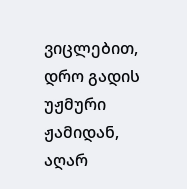ვიცლებით,
დრო გადის უჟმური ჟამიდან,
აღარ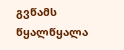გვწამს წყალწყალა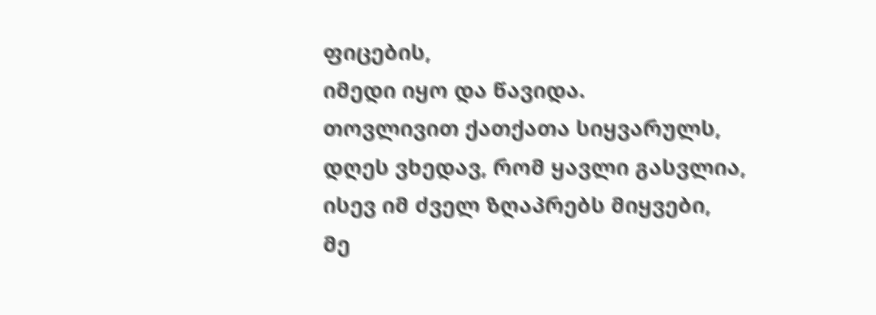ფიცების,
იმედი იყო და წავიდა.
თოვლივით ქათქათა სიყვარულს,
დღეს ვხედავ, რომ ყავლი გასვლია,
ისევ იმ ძველ ზღაპრებს მიყვები,
მე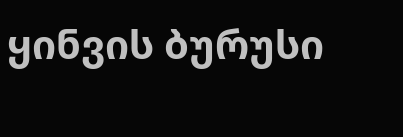ყინვის ბურუსი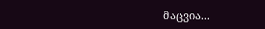მაცვია...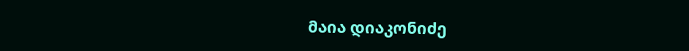მაია დიაკონიძე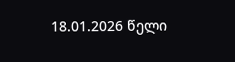18.01.2026 წელი